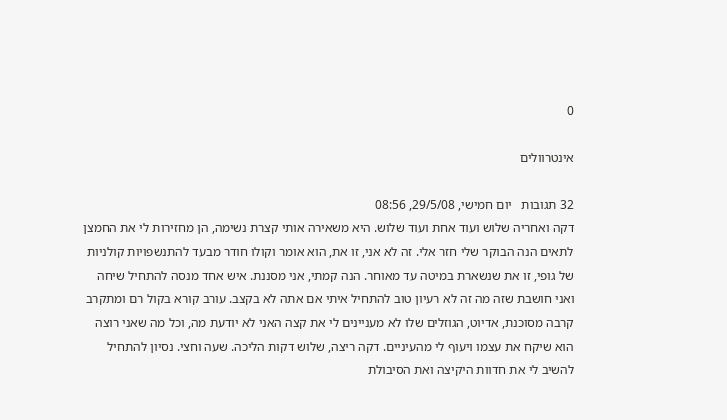0

אינטרוולים

32 תגובות   יום חמישי, 29/5/08, 08:56
דקה ואחריה שלוש ועוד אחת ועוד שלוש. היא משאירה אותי קצרת נשימה, הן מחזירות לי את החמצן לתאים הנה הבוקר שלי חזר אלי. זה לא אני, זו את, הוא אומר וקולו חודר מבעד להתנשפויות קולניות של גופי, זו את שנשארת במיטה עד מאוחר. הנה קמתי, אני מסננת. איש אחד מנסה להתחיל שיחה ואני חושבת שזה מה זה לא רעיון טוב להתחיל איתי אם אתה לא בקצב. עורב קורא בקול רם ומתקרב קרבה מסוכנת, אדיוט, הגוזלים שלו לא מעניינים לי את קצה האני לא יודעת מה, וכל מה שאני רוצה הוא שיקח את עצמו ויעוף לי מהעיניים. דקה ריצה, שלוש דקות הליכה. שעה וחצי. נסיון להתחיל להשיב לי את חדוות היקיצה ואת הסיבולת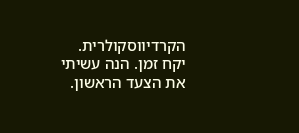הקרדיווסקולרית. יקח זמן. הנה עשיתי את הצעד הראשון.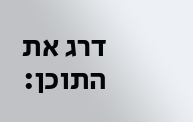דרג את התוכן: